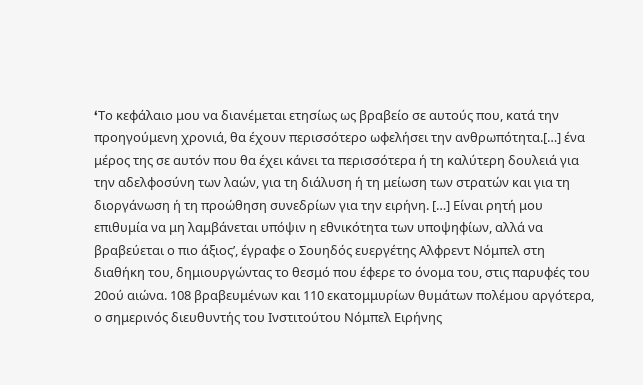‘Tο κεφάλαιο μου να διανέμεται ετησίως ως βραβείο σε αυτούς που, κατά την προηγούμενη χρονιά, θα έχουν περισσότερο ωφελήσει την ανθρωπότητα.[…] ένα μέρος της σε αυτόν που θα έχει κάνει τα περισσότερα ή τη καλύτερη δουλειά για την αδελφοσύνη των λαών, για τη διάλυση ή τη μείωση των στρατών και για τη
διοργάνωση ή τη προώθηση συνεδρίων για την ειρήνη. […] Είναι ρητή μου επιθυμία να μη λαμβάνεται υπόψιν η εθνικότητα των υποψηφίων, αλλά να βραβεύεται ο πιο άξιος’, έγραφε ο Σουηδός ευεργέτης Αλφρεντ Νόμπελ στη διαθήκη του, δημιουργώντας το θεσμό που έφερε το όνομα του, στις παρυφές του 20ού αιώνα. 108 βραβευμένων και 110 εκατομμυρίων θυμάτων πολέμου αργότερα, ο σημερινός διευθυντής του Ινστιτούτου Νόμπελ Ειρήνης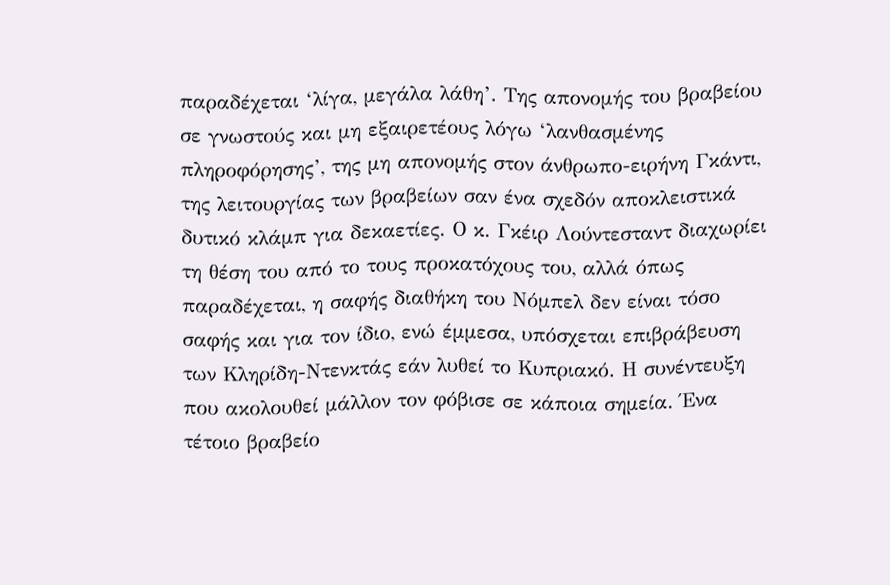παραδέχεται ‘λίγα, μεγάλα λάθη’. Της απονομής του βραβείου σε γνωστούς και μη εξαιρετέους λόγω ‘λανθασμένης πληροφόρησης’, της μη απονομής στον άνθρωπο-ειρήνη Γκάντι, της λειτουργίας των βραβείων σαν ένα σχεδόν αποκλειστικά δυτικό κλάμπ για δεκαετίες. Ο κ. Γκέιρ Λούντεσταντ διαχωρίει τη θέση του από το τους προκατόχους του, αλλά όπως παραδέχεται, η σαφής διαθήκη του Νόμπελ δεν είναι τόσο σαφής και για τον ίδιο, ενώ έμμεσα, υπόσχεται επιβράβευση των Κληρίδη-Ντενκτάς εάν λυθεί το Κυπριακό. Η συνέντευξη που ακολουθεί μάλλον τον φόβισε σε κάποια σημεία. Ένα τέτοιο βραβείο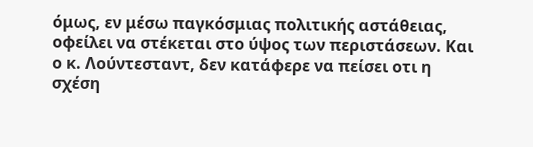όμως, εν μέσω παγκόσμιας πολιτικής αστάθειας, οφείλει να στέκεται στο ύψος των περιστάσεων. Και ο κ. Λούντεσταντ, δεν κατάφερε να πείσει οτι η σχέση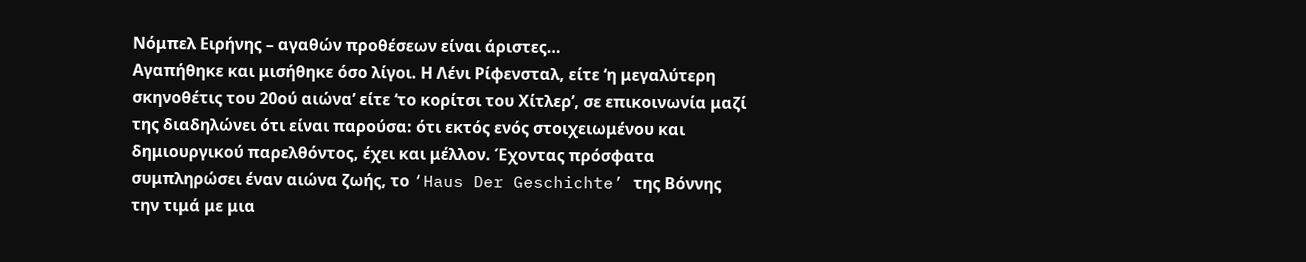Νόμπελ Ειρήνης – αγαθών προθέσεων είναι άριστες…
Αγαπήθηκε και μισήθηκε όσο λίγοι. Η Λένι Ρίφενσταλ, είτε ‘η μεγαλύτερη σκηνοθέτις του 20ού αιώνα’ είτε ‘το κορίτσι του Χίτλερ’, σε επικοινωνία μαζί της διαδηλώνει ότι είναι παρούσα: ότι εκτός ενός στοιχειωμένου και δημιουργικού παρελθόντος, έχει και μέλλον. Έχοντας πρόσφατα συμπληρώσει έναν αιώνα ζωής, το ‘Haus Der Geschichte’ της Βόννης την τιμά με μια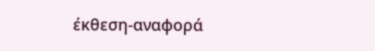έκθεση-αναφορά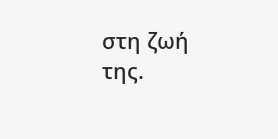στη ζωή της.